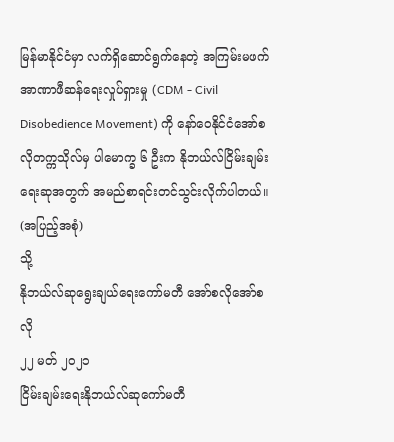မြန်မာနိုင်ငံမှာ လက်ရှိဆောင်ရွက်နေတဲ့ အကြမ်းမဖက်အာဏာဖီဆန်ရေးလှုပ်ရှားမှု (CDM - Civil Disobedience Movement) ကို နော်ဝေနိုင်ငံအော်စလိုတက္ကသိုလ်မှ ပါမောက္ခ ၆ ဦးက နိုဘယ်လ်ငြိမ်းချမ်းရေးဆုအတွက် အမည်စာရင်းတင်သွင်းလိုက်ပါတယ်။
(အပြည့်အစုံ)
သို့
နိုဘယ်လ်ဆုရွေးချယ်ရေးကော်မတီ အော်စလိုအော်စလို
၂၂ မတ် ၂၀၂၁
ငြိမ်းချမ်းရေးနိုဘယ်လ်ဆုကော်မတီ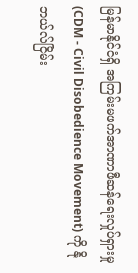မြန်မာနိုင်ငံရှိ အကြမ်းမဖက်အာဏာဖီဆန်ရေးလှုပ်ရှားမှု (CDM - Civil Disobedience Movement) ကို နိုဘယ်လ်ငြိမ်း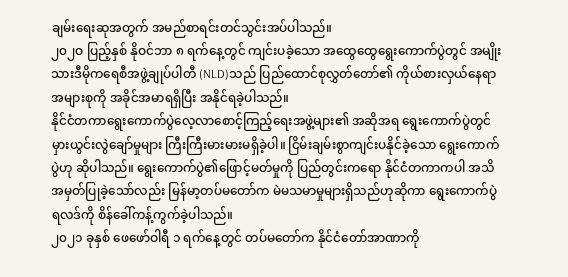ချမ်းရေးဆုအတွက် အမည်စာရင်းတင်သွင်းအပ်ပါသည်။
၂၀၂ဝ ပြည့်နှစ် နိုဝင်ဘာ ၈ ရက်နေ့တွင် ကျင်းပခဲ့သော အထွေထွေရွေးကောက်ပွဲတွင် အမျိုးသားဒီမိုကရေစီအဖွဲ့ချုပ်ပါတီ (NLD)သည် ပြည်ထောင်စုလွှတ်တော်၏ ကိုယ်စားလှယ်နေရာ အများစုကို အခိုင်အမာရရှိပြီး အနိုင်ရခဲ့ပါသည်။
နိုင်ငံတကာရွေးကောက်ပွဲလေ့လာစောင့်ကြည့်ရေးအဖွဲ့များ၏ အဆိုအရ ရွေးကောက်ပွဲတွင် မှားယွင်းလွဲချော်မှုများ ကြီးကြီးမားမားမရှိခဲ့ပါ။ ငြိမ်းချမ်းစွာကျင်းပနိုင်ခဲ့သော ရွေးကောက်ပွဲဟု ဆိုပါသည်။ ရွေးကောက်ပွဲ၏ဖြောင့်မတ်မှုကို ပြည်တွင်းကရော နိုင်ငံတကာကပါ အသိအမှတ်ပြုခဲ့သော်လည်း မြန်မာ့တပ်မတော်က မဲမသမာမှုများရှိသည်ဟုဆိုကာ ရွေးကောက်ပွဲရလဒ်ကို စိန်ခေါ်ကန့်ကွက်ခဲ့ပါသည်။
၂၀၂၁ ခုနှစ် ဖေဖော်ဝါရီ ၁ ရက်နေ့တွင် တပ်မတော်က နိုင်ငံတော်အာဏာကို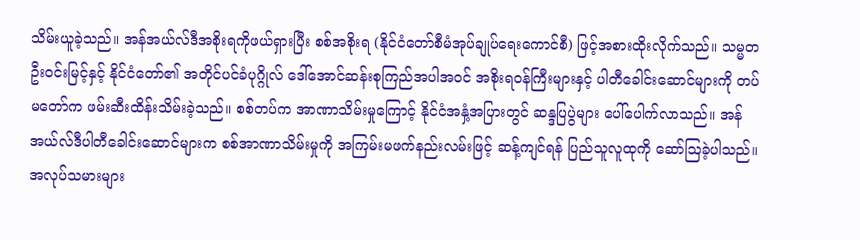သိမ်းယူခဲ့သည်။ အန်အယ်လ်ဒီအစိုးရကိုဖယ်ရှားပြီး စစ်အစိုးရ (နိုင်ငံတော်စီမံအုပ်ချုပ်ရေးကောင်စီ) ဖြင့်အစားထိုးလိုက်သည်။ သမ္မတဦးဝင်းမြင့်နှင့် နိုင်ငံတော်၏ အတိုင်ပင်ခံပုဂ္ဂိုလ် ဒေါ်အောင်ဆန်းစုကြည်အပါအဝင် အစိုးရဝန်ကြီးများနှင့် ပါတီခေါင်းဆောင်များကို တပ်မတော်က ဖမ်းဆီးထိန်းသိမ်းခဲ့သည်။ စစ်တပ်က အာဏာသိမ်းမှုကြောင့် နိုင်ငံအနှံ့အပြားတွင် ဆန္ဒပြပွဲများ ပေါ်ပေါက်လာသည်။ အန်အယ်လ်ဒီပါတီခေါင်းဆောင်များက စစ်အာဏာသိမ်းမှုကို အကြမ်းမဖက်နည်းလမ်းဖြင့် ဆန့်ကျင်ရန် ပြည်သူလူထုကို ဆော်ဩခဲ့ပါသည်။ အလုပ်သမားများ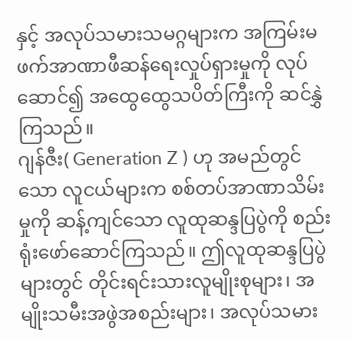နှင့် အလုပ်သမားသမဂ္ဂများက အကြမ်းမဖက်အာဏာဖီဆန်ရေးလှုပ်ရှားမှုကို လုပ်ဆောင်၍ အထွေထွေသပိတ်ကြီးကို ဆင်နွှဲကြသည်။
ဂျန်ဇီး( Generation Z ) ဟု အမည်တွင်သော လူငယ်များက စစ်တပ်အာဏာသိမ်းမှုကို ဆန့်ကျင်သော လူထုဆန္ဒပြပွဲကို စည်းရုံးဖော်ဆောင်ကြသည်။ ဤလူထုဆန္ဒပြပွဲများတွင် တိုင်းရင်းသားလူမျိုးစုများ၊ အမျိုးသမီးအဖွဲအစည်းများ၊ အလုပ်သမား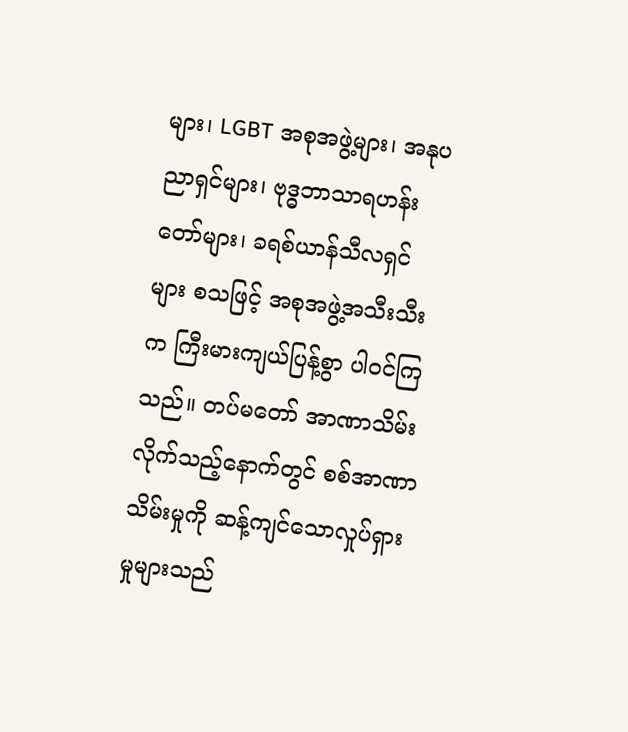များ၊ LGBT အစုအဖွဲ့များ၊ အနုပညာရှင်များ၊ ဗုဒ္ဓဘာသာရဟန်းတော်များ၊ ခရစ်ယာန်သီလရှင်များ စသဖြင့် အစုအဖွဲ့အသီးသီးက ကြီးမားကျယ်ပြန့်စွာ ပါဝင်ကြသည်။ တပ်မတော် အာဏာသိမ်းလိုက်သည့်နောက်တွင် စစ်အာဏာသိမ်းမှုကို ဆန့်ကျင်သောလှုပ်ရှားမှုများသည်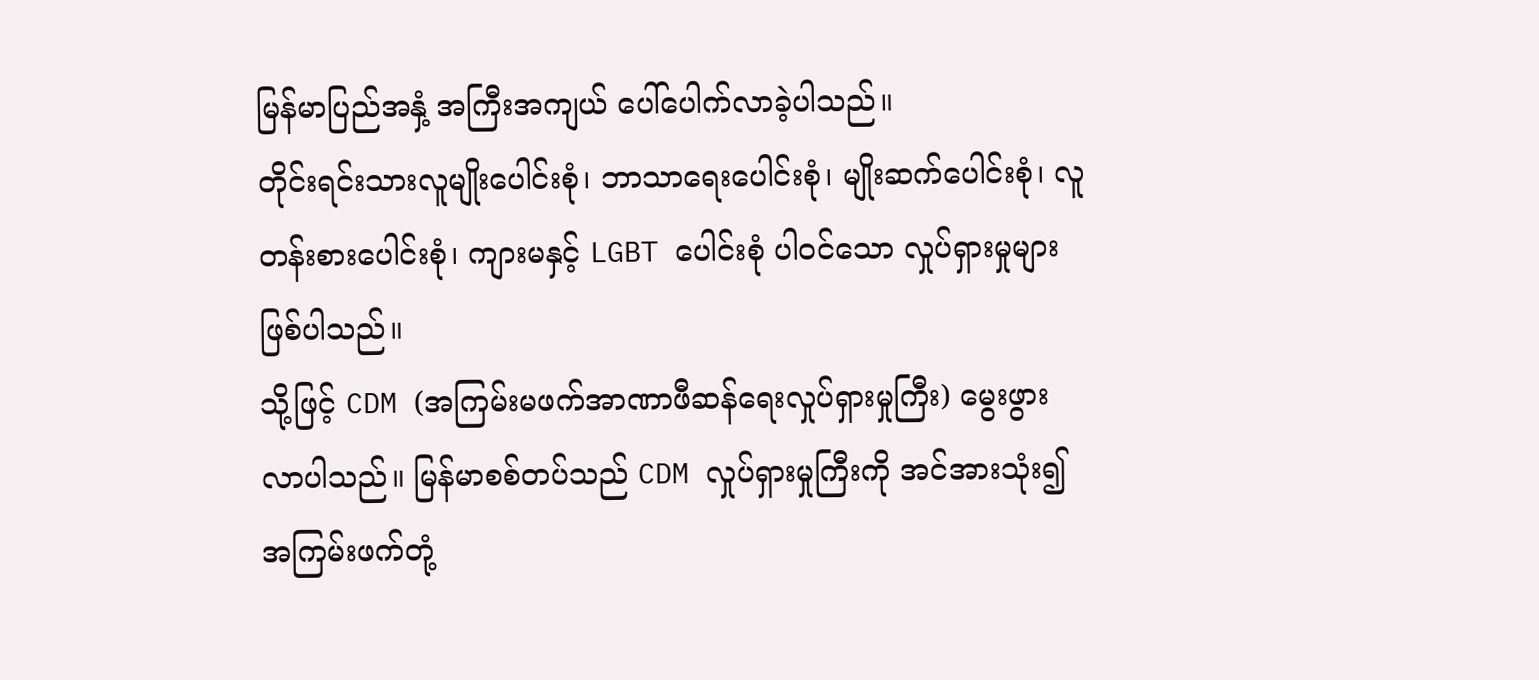မြန်မာပြည်အနှံ့ အကြီးအကျယ် ပေါ်ပေါက်လာခဲ့ပါသည်။
တိုင်းရင်းသားလူမျိုးပေါင်းစုံ၊ ဘာသာရေးပေါင်းစုံ၊ မျိုးဆက်ပေါင်းစုံ၊ လူတန်းစားပေါင်းစုံ၊ ကျားမနှင့် LGBT ပေါင်းစုံ ပါဝင်သော လှုပ်ရှားမှုများဖြစ်ပါသည်။
သို့ဖြင့် CDM (အကြမ်းမဖက်အာဏာဖီဆန်ရေးလှုပ်ရှားမှုကြီး) မွေးဖွားလာပါသည်။ မြန်မာစစ်တပ်သည် CDM လှုပ်ရှားမှုကြီးကို အင်အားသုံး၍ အကြမ်းဖက်တုံ့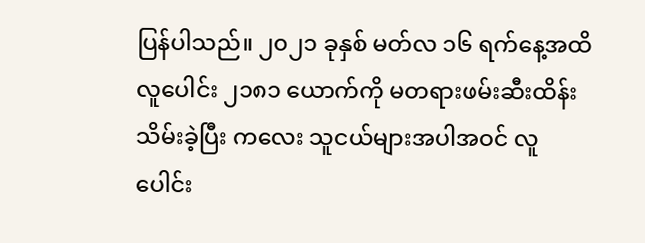ပြန်ပါသည်။ ၂၀၂၁ ခုနှစ် မတ်လ ၁၆ ရက်နေ့အထိ လူပေါင်း ၂၁၈၁ ယောက်ကို မတရားဖမ်းဆီးထိန်းသိမ်းခဲ့ပြီး ကလေး သူငယ်များအပါအဝင် လူပေါင်း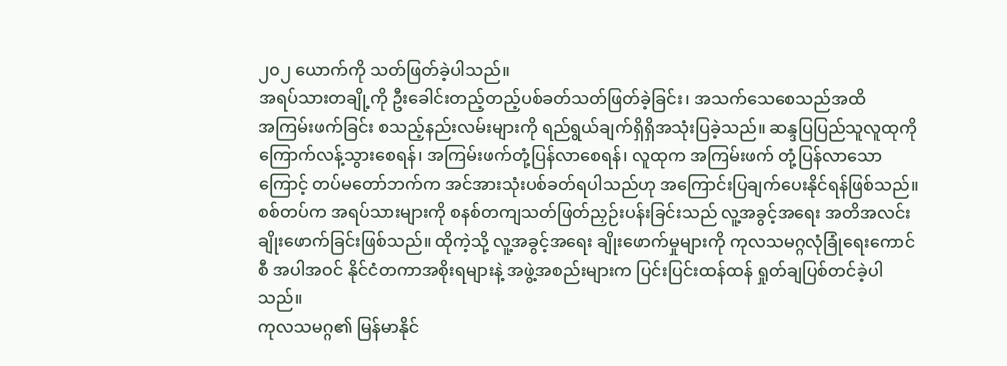၂၀၂ ယောက်ကို သတ်ဖြတ်ခဲ့ပါသည်။
အရပ်သားတချို့ကို ဦးခေါင်းတည့်တည့်ပစ်ခတ်သတ်ဖြတ်ခဲ့ခြင်း၊ အသက်သေစေသည်အထိ
အကြမ်းဖက်ခြင်း စသည့်နည်းလမ်းများကို ရည်ရွယ်ချက်ရှိရှိအသုံးပြခဲ့သည်။ ဆန္ဒပြပြည်သူလူထုကို ကြောက်လန့်သွားစေရန်၊ အကြမ်းဖက်တုံ့ပြန်လာစေရန်၊ လူထုက အကြမ်းဖက် တုံ့ပြန်လာသောကြောင့် တပ်မတော်ဘက်က အင်အားသုံးပစ်ခတ်ရပါသည်ဟု အကြောင်းပြချက်ပေးနိုင်ရန်ဖြစ်သည်။
စစ်တပ်က အရပ်သားများကို စနစ်တကျသတ်ဖြတ်ညှဉ်းပန်းခြင်းသည် လူ့အခွင့်အရေး အတိအလင်း ချိုးဖောက်ခြင်းဖြစ်သည်။ ထိုကဲ့သို့ လူ့အခွင့်အရေး ချိုးဖောက်မှုများကို ကုလသမဂ္ဂလုံခြုံရေးကောင်စီ အပါအဝင် နိုင်ငံတကာအစိုးရများနဲ့ အဖွဲ့အစည်းများက ပြင်းပြင်းထန်ထန် ရှုတ်ချပြစ်တင်ခဲ့ပါသည်။
ကုလသမဂ္ဂ၏ မြန်မာနိုင်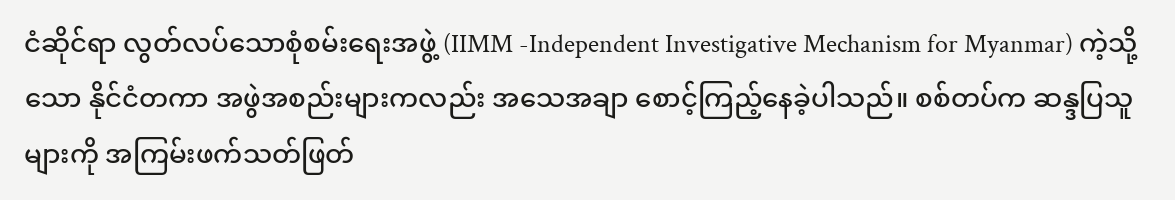ငံဆိုင်ရာ လွတ်လပ်သောစုံစမ်းရေးအဖွဲ့ (IIMM -Independent Investigative Mechanism for Myanmar) ကဲ့သို့သော နိုင်ငံတကာ အဖွဲအစည်းများကလည်း အသေအချာ စောင့်ကြည့်နေခဲ့ပါသည်။ စစ်တပ်က ဆန္ဒပြသူများကို အကြမ်းဖက်သတ်ဖြတ်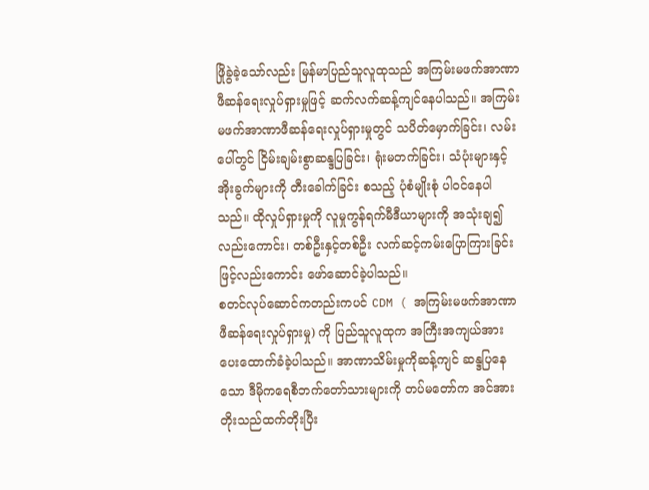ဖြိုခွဲခဲ့သော်လည်း မြန်မာပြည်သူလူထုသည် အကြမ်းမဖက်အာဏာဖီဆန်ရေးလှုပ်ရှားမှုဖြင့် ဆက်လက်ဆန့်ကျင်နေပါသည်။ အကြမ်းမဖက်အာဏာဖီဆန်ရေးလှုပ်ရှားမှုတွင် သပိတ်မှောက်ခြင်း၊ လမ်းပေါ်တွင် ငြိမ်းချမ်းစွာဆန္ဒပြခြင်း၊ ရုံးမတက်ခြင်း၊ သံပုံးများနှင့် အိုးခွက်များကို တီးခေါက်ခြင်း စသည့် ပုံစံမျိုးစုံ ပါဝင်နေပါသည်။ ထိုလှုပ်ရှားမှုကို လူမှုကွန်ရက်မီဒီယာများကို အသုံးချ၍ လည်းကောင်း၊ တစ်ဦးနှင့်တစ်ဦး လက်ဆင့်ကမ်းပြောကြားခြင်းဖြင့်လည်းကောင်း ဖော်ဆောင်ခဲ့ပါသည်။
စတင်လုပ်ဆောင်ကတည်းကပင် CDM ( အကြမ်းမဖက်အာဏာဖီဆန်ရေးလှုပ်ရှားမှု) ကို ပြည်သူလူထုက အကြီးအကျယ်အားပေးထောက်ခံခဲ့ပါသည်။ အာဏာသိမ်းမှုကိုဆန့်ကျင် ဆန္ဒပြနေသော ဒီမိုကရေစီဘက်တော်သားများကို တပ်မတော်က အင်အားတိုးသည်ထက်တိုးပြီး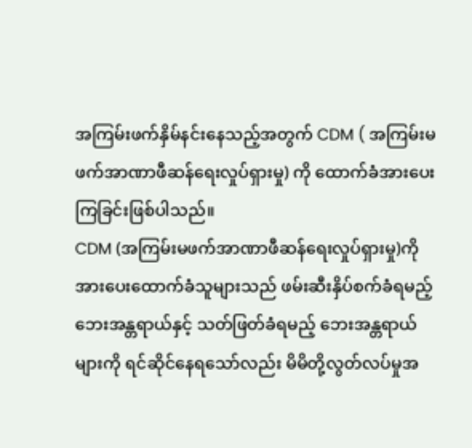အကြမ်းဖက်နှိမ်နင်းနေသည့်အတွက် CDM ( အကြမ်းမဖက်အာဏာဖီဆန်ရေးလှုပ်ရှားမှု) ကို ထောက်ခံအားပေးကြခြင်းဖြစ်ပါသည်။
CDM (အကြမ်းမဖက်အာဏာဖီဆန်ရေးလှုပ်ရှားမှု)ကို အားပေးထောက်ခံသူများသည် ဖမ်းဆီးနှိပ်စက်ခံရမည့် ဘေးအန္တရာယ်နှင့် သတ်ဖြတ်ခံရမည့် ဘေးအန္တရာယ်များကို ရင်ဆိုင်နေရသော်လည်း မိမိတို့လွတ်လပ်မှုအ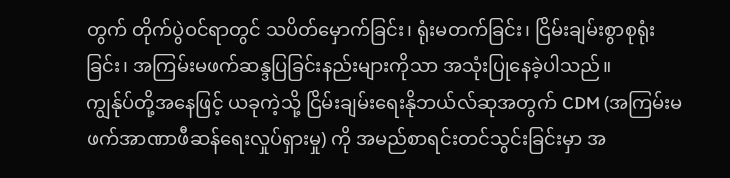တွက် တိုက်ပွဲဝင်ရာတွင် သပိတ်မှောက်ခြင်း၊ ရုံးမတက်ခြင်း၊ ငြိမ်းချမ်းစွာစုရုံးခြင်း၊ အကြမ်းမဖက်ဆန္ဒပြခြင်းနည်းများကိုသာ အသုံးပြုနေခဲ့ပါသည်။
ကျွန်ုပ်တို့အနေဖြင့် ယခုကဲ့သို့ ငြိမ်းချမ်းရေးနိုဘယ်လ်ဆုအတွက် CDM (အကြမ်းမဖက်အာဏာဖီဆန်ရေးလှုပ်ရှားမှု) ကို အမည်စာရင်းတင်သွင်းခြင်းမှာ အ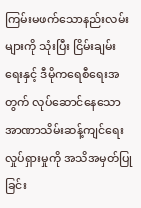ကြမ်းမဖက်သောနည်းလမ်းများကို သုံးပြီး ငြိမ်းချမ်းရေးနှင့် ဒီမိုကရေစီရေးအတွက် လုပ်ဆောင်နေသော အာဏာသိမ်းဆန့်ကျင်ရေး လှုပ်ရှားမှုကို အသိအမှတ်ပြုခြင်း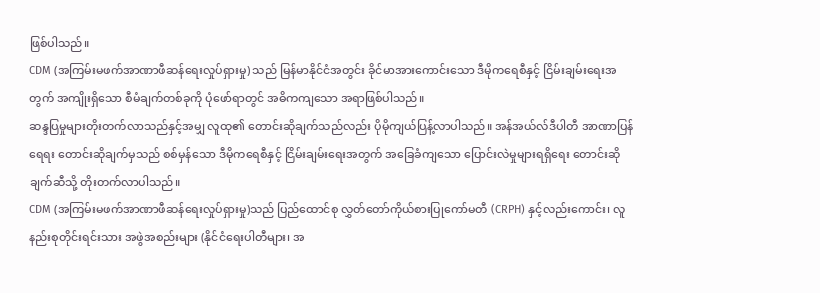ဖြစ်ပါသည်။
CDM (အကြမ်းမဖက်အာဏာဖီဆန်ရေးလှုပ်ရှားမှု) သည် မြန်မာနိုင်ငံအတွင်း ခိုင်မာအားကောင်းသော ဒီမိုကရေစီနှင့် ငြိမ်းချမ်းရေးအတွက် အကျိုးရှိသော စီမံချက်တစ်ခုကို ပုံဖော်ရာတွင် အဓိကကျသော အရာဖြစ်ပါသည်။
ဆန္ဒပြမှုများတိုးတက်လာသည်နှင့်အမျှ လူထု၏ တောင်းဆိုချက်သည်လည်း ပိုမိုကျယ်ပြန့်လာပါသည်။ အန်အယ်လ်ဒီပါတီ အာဏာပြန်ရေရး တောင်းဆိုချက်မှသည် စစ်မှန်သော ဒီမိုကရေစီနှင့် ငြိမ်းချမ်းရေးအတွက် အခြေခံကျသော ပြောင်းလဲမှုများရရှိရေး တောင်းဆိုချက်ဆီသို့ တိုးတက်လာပါသည်။
CDM (အကြမ်းမဖက်အာဏာဖီဆန်ရေးလှုပ်ရှားမှု)သည် ပြည်ထောင်စု လွှတ်တော်ကိုယ်စားပြုကော်မတီ (CRPH) နှင့်လည်းကောင်း၊ လူနည်းစုတိုင်းရင်းသား အဖွဲအစည်းများ (နိုင်ငံရေးပါတီများ၊ အ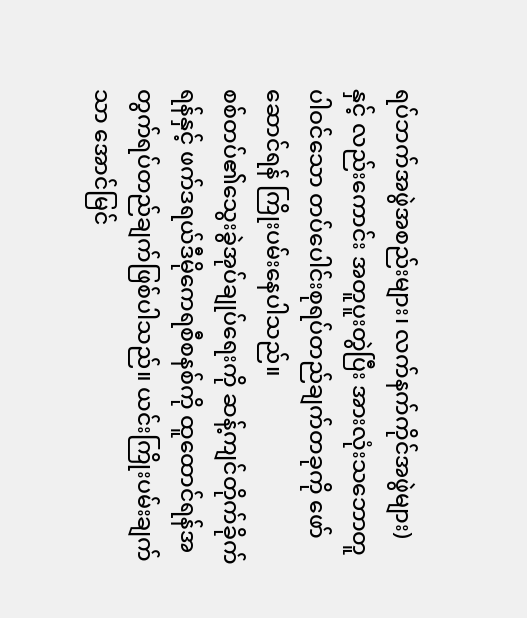ရပ်ဘက်အဖွဲအစည်းများ၊ လက်နက်ကိုင်အဖွဲများ) နှင့် လည်းကောင်း အတူပူးတွဲပြီး အားလုံးသဘောတူပါဝင်သော တပ်ပေါင်းစုရပ်တည်ချက်တခုကို ဖော်ဆောင်ရန် ကြိုးပမ်းနေပါသည်။
စစ်တပ်၏သွေးခွဲအုပ်ချုပ်ရေးကို ဆန့်ကျင်တိုက်ခိုက်ရန်နှင့် ဖက်ဒရယ်ဒီမိုကေရစီစနစ်ကို ထူထောင်ရန်အတွက်ရပ်တည်ချက်ဖြစ်ပါသည်။ ယင်းကြိုးပမ်းချက်သာ အောင်မြင်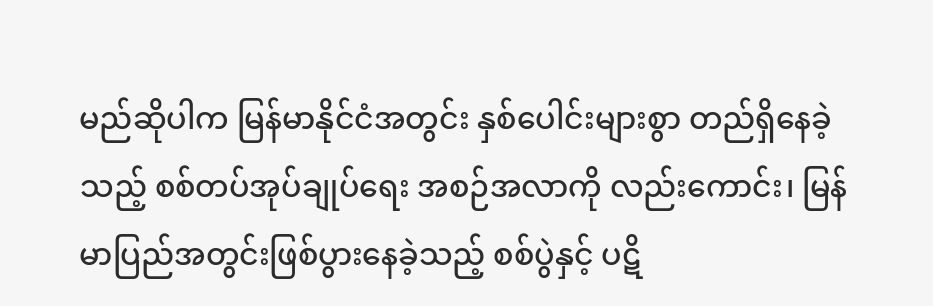မည်ဆိုပါက မြန်မာနိုင်ငံအတွင်း နှစ်ပေါင်းများစွာ တည်ရှိနေခဲ့သည့် စစ်တပ်အုပ်ချုပ်ရေး အစဉ်အလာကို လည်းကောင်း၊ မြန်မာပြည်အတွင်းဖြစ်ပွားနေခဲ့သည့် စစ်ပွဲနှင့် ပဋိ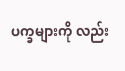ပက္ခများကို လည်း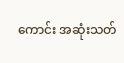ကောင်း အဆုံးသတ်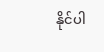နိုင်ပါ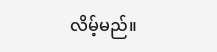လိမ့်မည်။